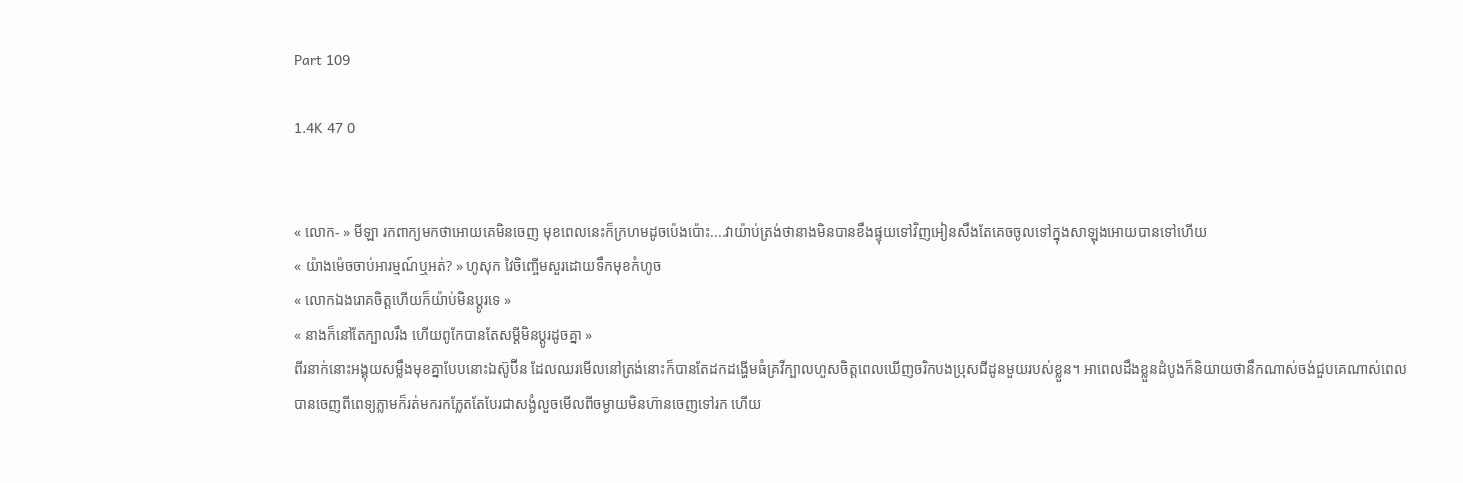Part 109

1.4K 47 0


« លោក- » មីឡា រកពាក្យមកថាអោយគេមិនចេញ មុខពេលនេះក៏ក្រហមដូចប៉េងប៉ោះ....វាយ៉ាប់ត្រង់ថានាងមិនបានខឹងផ្ទុយទៅវិញអៀនសឹងតែគេចចូលទៅក្នុងសាឡុងអោយបានទៅហើយ
« យ៉ាងម៉េចចាប់អារម្មណ៍ឬអត់? » ហូសុក វៃចិញ្ចើមសួរដោយទឹកមុខកំហូច
« លោកឯងរោគចិត្តហើយក៏យ៉ាប់មិនប្តូរទេ »
« នាងក៏នៅតែក្បាលរឹង ហើយពូកែបានតែសម្តីមិនប្តូរដូចគ្នា »
ពីរនាក់នោះអង្គុយសម្លឹងមុខគ្នាបែបនោះឯស៊ូប៊ីន ដែលឈរមើលនៅត្រង់នោះក៏បានតែដកដង្ហើមធំគ្រវីក្បាលហួសចិត្តពេលឃើញចរិកបងប្រុសជីដូនមួយរបស់ខ្លួន។ អាពេលដឹងខ្លួនដំបូងក៏និយាយថានឹកណាស់ចង់ជួបគេណាស់ពេលបានចេញពីពេទ្យភ្លាមក៏រត់មករកភ្លែតតែបែរជាសង្ងំលួចមើលពីចម្ងាយមិនហ៊ានចេញទៅរក ហើយ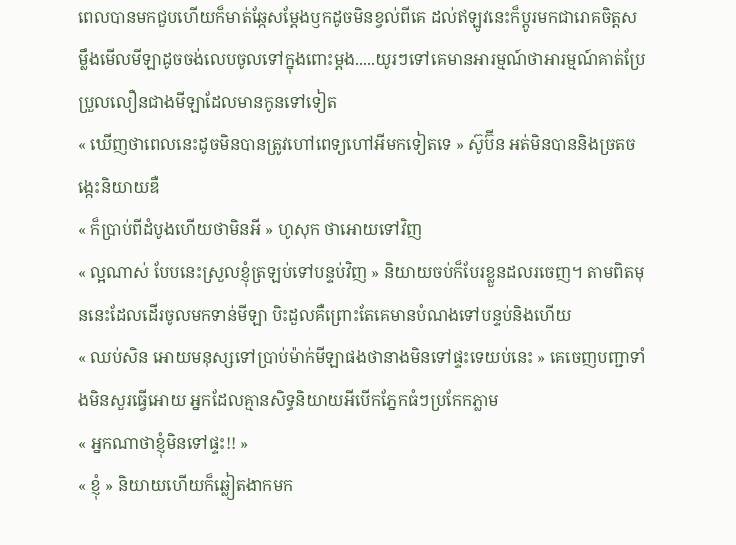ពេលបានមកជួបហើយក៏មាត់ឆ្កែសម្តែងឫកដូចមិនខ្វល់ពីគេ ដល់ឥឡូវនេះក៏ប្តូរមកជារោគចិត្តសម្លឹងមើលមីឡាដូចចង់លេបចូលទៅក្នុងពោះម្តង.....យូរៗទៅគេមានអារម្មណ៍ថាអារម្មណ៍គាត់ប្រែប្រួលលឿនជាងមីឡាដែលមានកូនទៅទៀត
« ឃើញថាពេលនេះដូចមិនបានត្រូវហៅពេទ្យហៅអីមកទៀតទេ » ស៊ូប៊ីន អត់មិនបាននិងច្រតចង្កេះនិយាយឌឺ
« ក៏ប្រាប់ពីដំបូងហើយថាមិនអី » ហូសុក ថាអោយទៅវិញ
« ល្អណាស់ បែបនេះស្រួលខ្ញុំត្រឡប់ទៅបន្ទប់វិញ » និយាយចប់ក៏បែរខ្លួនដលរចេញ។ តាមពិតមុននេះដែលដើរចូលមកទាន់មីឡា បិះដួលគឺព្រោះតែគេមានបំណងទៅបន្ទប់និងហើយ
« ឈប់សិន អោយមនុស្សទៅប្រាប់ម៉ាក់មីឡាផងថានាងមិនទៅផ្ទះទេយប់នេះ » គេចេញបញ្ជាទាំងមិនសួរធ្វើអោយ អ្នកដែលគ្មានសិទ្ធនិយាយអីបើកភ្នែកធំៗប្រកែកភ្លាម
« អ្នកណាថាខ្ញុំមិនទៅផ្ទះ!! »
« ខ្ញុំ » និយាយហើយក៏ឆ្លៀតងាកមក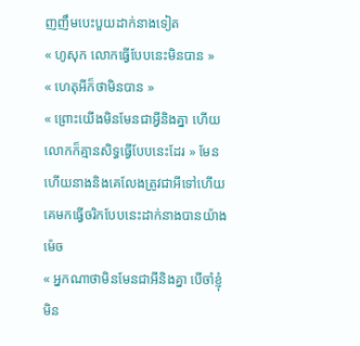ញញឹមបេះបួយដាក់នាងទៀត
« ហូសុក លោកធ្វើបែបនេះមិនបាន »
« ហេតុអីក៏ថាមិនបាន »
« ព្រោះយើងមិនមែនជាអ្វីនិងគ្នា ហើយលោកក៏គ្មានសិទ្ធធ្វើបែបនេះដែរ » មែនហើយនាងនិងគេលែងត្រូវជាអីទៅហើយ គេមកធ្វើចរិកបែបនេះដាក់នាងបានយ៉ាងម៉េច
« អ្នកណាថាមិនមែនជាអីនិងគ្នា បើចាំខ្ញុំមិន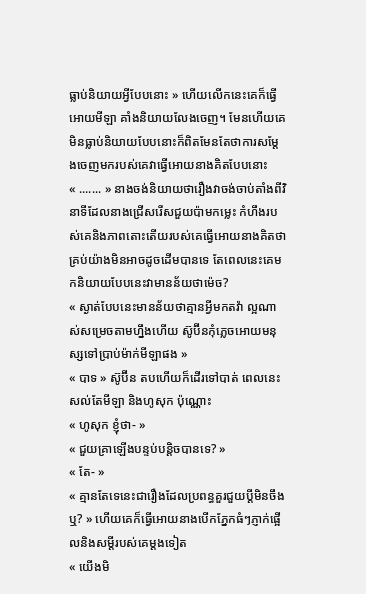ធ្លាប់និយាយអ្វីបែបនោះ » ហើយលើកនេះគេក៏ធ្វើអោយមីឡា គាំងនិយាយលែងចេញ។ មែនហើយគេមិនធ្លាប់និយាយបែបនោះក៏ពិតមែនតែថាការសម្តែងចេញមករបស់គេវាធ្វើអោយនាងគិតបែបនោះ
« ....... » នាងចង់និយាយថារឿងវាចង់ចាប់តាំងពីវិនាទីដែលនាងជ្រើសរើសជួយប៉ាមកម្លេះ កំហឹងរបស់គេនិងភាពតោះតើយរបស់គេធ្វើអោយនាងគិតថាគ្រប់យ៉ាងមិនអាចដូចដើមបានទេ តែពេលនេះគេមកនិយាយបែបនេះវាមានន័យថាម៉េច?
« ស្ងាត់បែបនេះមានន័យថាគ្មានអ្វីមកតវ៉ា ល្អណាស់សម្រេចតាមហ្នឹងហើយ ស៊ូប៊ីនកុំភ្លេចអោយមនុស្សទៅប្រាប់ម៉ាក់មីឡាផង »
« បាទ » ស៊ូប៊ីន តបហើយក៏ដើរទៅបាត់ ពេលនេះសល់តែមីឡា និងហូសុក ប៉ុណ្ណោះ
« ហូសុក ខ្ញុំថា- »
« ជួយគ្រាឡើងបន្ទប់បន្តិចបានទេ? »
« តែ- »
« គ្មានតែទេនេះជារឿងដែលប្រពន្ធគួរជួយប្តីមិនចឹងឬ? » ហើយគេក៏ធ្វើអោយនាងបើកភ្នែកធំៗភ្ញាក់ផ្អើលនិងសម្តីរបស់គេម្តងទៀត
« យើងមិ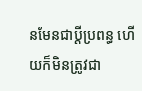នមែនជាប្តីប្រពន្ធ ហើយក៏មិនត្រូវជា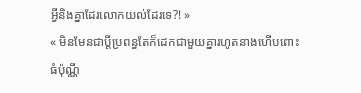អ្វីនិងគ្នាដែរលោកយល់ដែរទេ?! »
« មិនមែនជាប្តីប្រពន្ធតែក៏ដេកជាមួយគ្នារហូតនាងហើបពោះធំប៉ុណ្ណឹ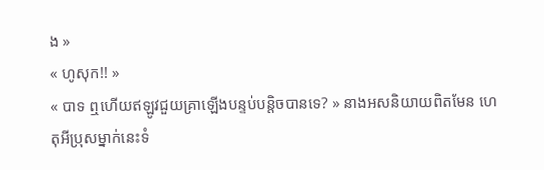ង »
« ហូសុក!! »
« បាទ ឮហើយឥឡូវជួយគ្រាឡើងបន្ទប់បន្តិចបានទេ? » នាងអសនិយាយពិតមែន ហេតុអីប្រុសម្នាក់នេះទំ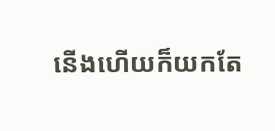នើងហើយក៏យកតែ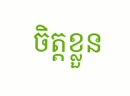ចិត្តខ្លួន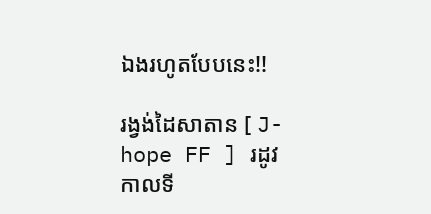ឯងរហូតបែបនេះ!!

រង្វង់ដៃសាតាន [ J-hope FF ] រដូវកាលទី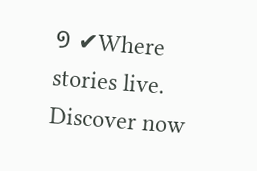១ ✔Where stories live. Discover now